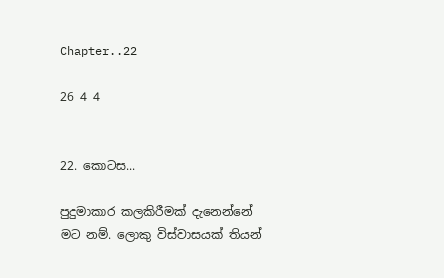Chapter..22

26 4 4


22. කොටස...

පුදුමාකාර කලකිරීමක් දැනෙන්නේ මට නම්. ලොකු විස්වාසයක් තියන්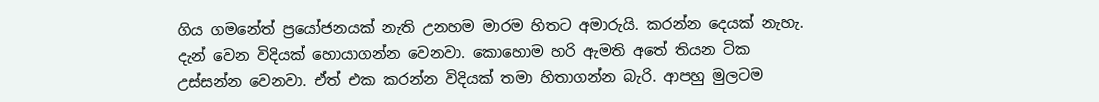ගිය ගමනේත් ප්‍රයෝජනයක් නැති උනහම මාරම හිතට අමාරුයි. කරන්න දෙයක් නැහැ. දැන් වෙන විදියක් හොයාගන්න වෙනවා. කොහොම හරි ඇමති අතේ තියන ටික උස්සන්න වෙනවා. ඒත් එක කරන්න විදියක් තමා හිතාගන්න බැරි. ආපහු මුලටම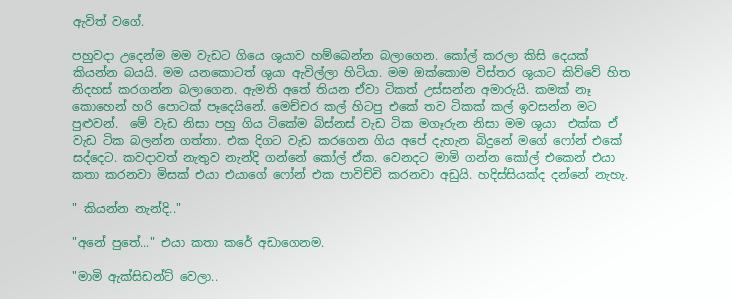ඇවිත් වගේ.

පහුවදා උදෙන්ම මම වැඩට ගියෙ ශුයාව හම්බෙන්න බලාගෙන. කෝල් කරලා කිසි දෙයක් කියන්න බයයි. මම යනකොටත් ශුයා ඇවිල්ලා හිටියා. මම ඔක්කොම විස්තර ශුයාට කිව්වේ හිත නිදහස් කරගන්න බලාගෙන. ඇමති අතේ තියන ඒවා ටිකත් උස්සන්න අමාරුයි. කමක් නෑ කොහෙන් හරි පොටක් පෑදෙයිනේ. මෙච්චර කල් හිටපු එකේ තව ටිකක් කල් ඉවසන්න මට පුළුවන්.  මේ වැඩ නිසා පහු ගිය ටිකේම බිස්නස් වැඩ ටික මගෑරුන නිසා මම ශුයා  එක්ක ඒ වැඩ ටික බලන්න ගත්තා. එක දිගට වැඩ කරගෙන ගිය අපේ දැහැන බිදුනේ මගේ ෆෝන් එකේ සද්දෙට. කවදාවත් නැතුව නැන්දි ගන්නේ කෝල් ඒක. වෙනදට මාමි ගන්න කෝල් එකෙන් එයා කතා කරනවා මිසක් එයා එයාගේ ෆෝන් එක පාවිච්චි කරනවා අඩුයි. හදිස්සියක්ද දන්නේ නැහැ.

" කියන්න නැන්දි.."

"අනේ පුතේ..." එයා කතා කරේ අඩාගෙනම.

"මාමි ඇක්සිඩන්ට් වෙලා..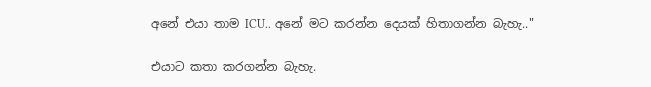අනේ එයා තාම ICU.. අනේ මට කරන්න දෙයක් හිතාගන්න බැහැ.."

එයාට කතා කරගන්න බැහැ.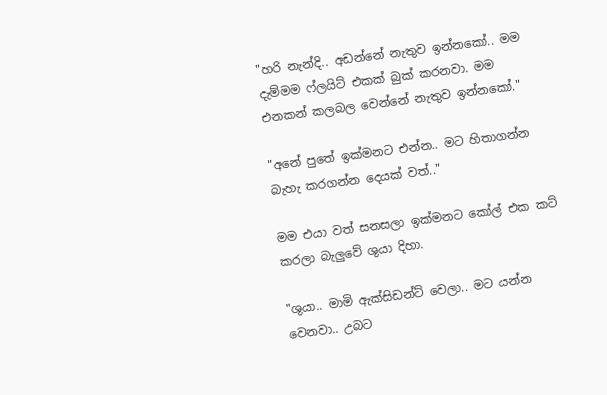"හරි නැන්දි.. අඩන්නේ නැතුව ඉන්නකෝ.. මම දැම්මම ෆ්ලයිට් එකක් බුක් කරනවා. මම එනකන් කලබල වෙන්නේ නැතුව ඉන්නකෝ."

"අනේ පුතේ ඉක්මනට එන්න.. මට හිතාගන්න බැහැ කරගන්න දෙයක් වත්.."

මම එයා වත් සනසලා ඉක්මනට කෝල් එක කට් කරලා බැලුවේ ශුයා දිහා.

"ශුයා.. මාමි ඇක්සිඩන්ට් වෙලා.. මට යන්න වෙනවා.. උබට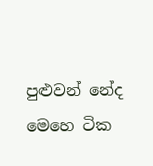පුළුවන් නේද  මෙහෙ ටික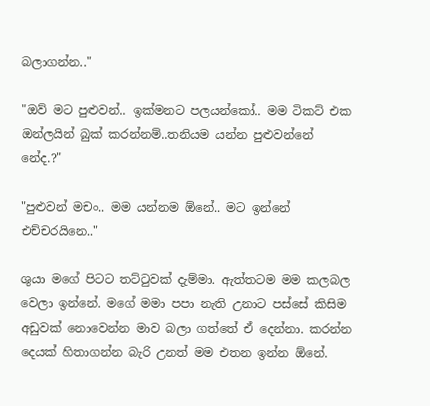බලාගන්න.."

"ඔව් මට පුළුවන්.. ඉක්මනට පලයන්කෝ.. මම ටිකට් එක ඔන්ලයින් බුක් කරන්නම්..තනියම යන්න පුළුවන්නේ නේද.?"

"පුළුවන් මචං.. මම යන්නම ඕනේ.. මට ඉන්නේ එච්චරයිනෙ.."

ශුයා මගේ පිටට තට්ටුවක් දැම්මා. ඇත්තටම මම කලබල වෙලා ඉන්නේ. මගේ මමා පපා නැති උනාට පස්සේ කිසිම අඩුවක් නොවෙන්න මාව බලා ගත්තේ ඒ දෙන්නා. කරන්න දෙයක් හිතාගන්න බැරි උනත් මම එතන ඉන්න ඕනේ.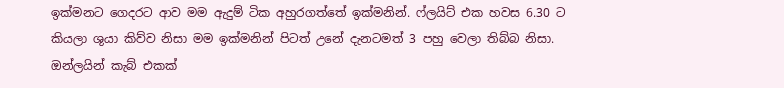ඉක්මනට ගෙදරට ආව මම ඇදුම් ටික අහුරගත්තේ ඉක්මනින්. ෆ්ලයිට් එක හවස 6.30 ට කියලා ශුයා කිව්ව නිසා මම ඉක්මනින් පිටත් උනේ දැනටමත් 3 පහු වෙලා තිබ්බ නිසා. ඔන්ලයින් කැබ් එකක්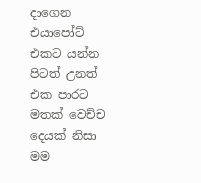දාගෙන එයාපෝට් එකට යන්න පිටත් උනත් එක පාරට මතක් වෙච්ච දෙයක් නිසා මම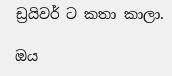ඩ්‍රයිවර් ට කතා කාලා.

ඔය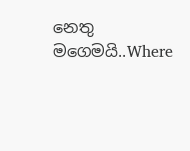නෙතු මගෙමයි..Where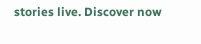stories live. Discover now